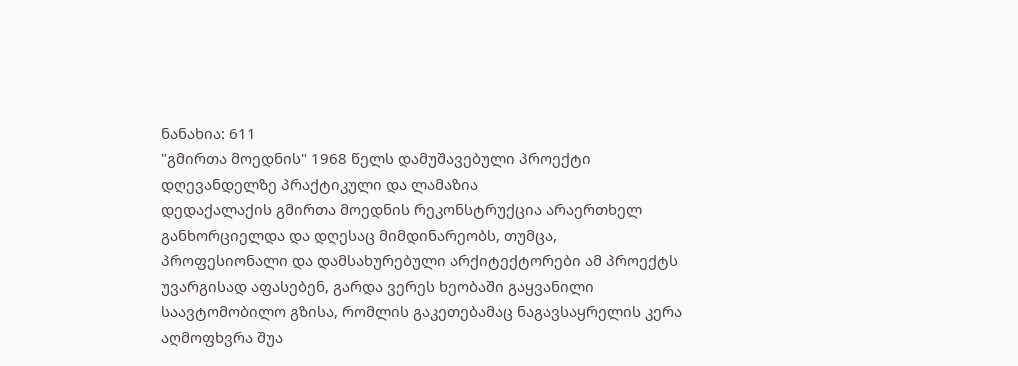ნანახია: 611
"გმირთა მოედნის" 1968 წელს დამუშავებული პროექტი დღევანდელზე პრაქტიკული და ლამაზია
დედაქალაქის გმირთა მოედნის რეკონსტრუქცია არაერთხელ განხორციელდა და დღესაც მიმდინარეობს, თუმცა, პროფესიონალი და დამსახურებული არქიტექტორები ამ პროექტს უვარგისად აფასებენ, გარდა ვერეს ხეობაში გაყვანილი საავტომობილო გზისა, რომლის გაკეთებამაც ნაგავსაყრელის კერა აღმოფხვრა შუა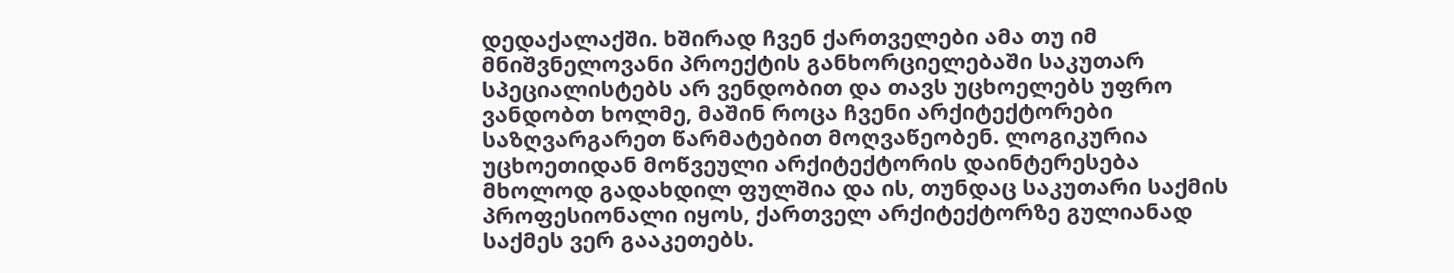დედაქალაქში. ხშირად ჩვენ ქართველები ამა თუ იმ მნიშვნელოვანი პროექტის განხორციელებაში საკუთარ სპეციალისტებს არ ვენდობით და თავს უცხოელებს უფრო ვანდობთ ხოლმე, მაშინ როცა ჩვენი არქიტექტორები საზღვარგარეთ წარმატებით მოღვაწეობენ. ლოგიკურია უცხოეთიდან მოწვეული არქიტექტორის დაინტერესება მხოლოდ გადახდილ ფულშია და ის, თუნდაც საკუთარი საქმის პროფესიონალი იყოს, ქართველ არქიტექტორზე გულიანად საქმეს ვერ გააკეთებს.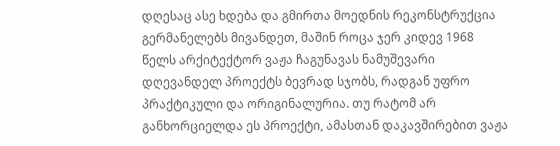დღესაც ასე ხდება და გმირთა მოედნის რეკონსტრუქცია გერმანელებს მივანდეთ, მაშინ როცა ჯერ კიდევ 1968 წელს არქიტექტორ ვაჟა ჩაგუნავას ნამუშევარი დღევანდელ პროექტს ბევრად სჯობს, რადგან უფრო პრაქტიკული და ორიგინალურია. თუ რატომ არ განხორციელდა ეს პროექტი, ამასთან დაკავშირებით ვაჟა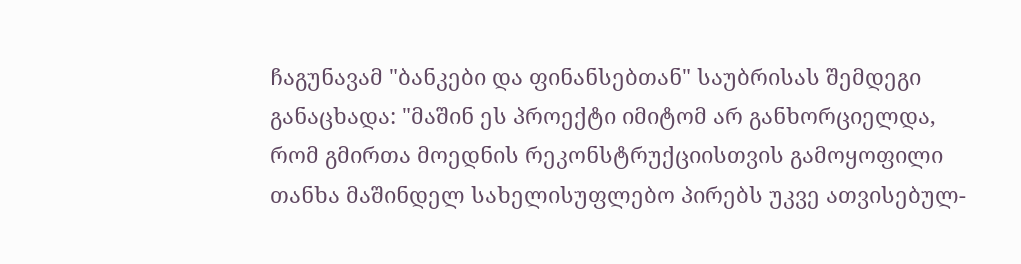ჩაგუნავამ "ბანკები და ფინანსებთან" საუბრისას შემდეგი განაცხადა: "მაშინ ეს პროექტი იმიტომ არ განხორციელდა, რომ გმირთა მოედნის რეკონსტრუქციისთვის გამოყოფილი თანხა მაშინდელ სახელისუფლებო პირებს უკვე ათვისებულ-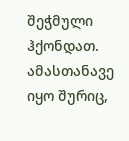შეჭმული ჰქონდათ. ამასთანავე იყო შურიც,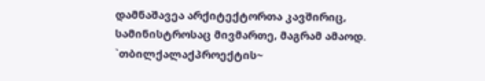დამნაშავეა არქიტექტორთა კავშირიც, სამინისტროსაც მივმართე, მაგრამ ამაოდ. `თბილქალაქპროექტის~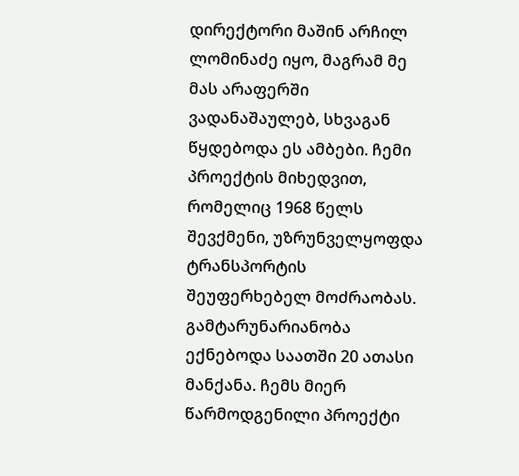დირექტორი მაშინ არჩილ ლომინაძე იყო, მაგრამ მე მას არაფერში ვადანაშაულებ, სხვაგან წყდებოდა ეს ამბები. ჩემი პროექტის მიხედვით, რომელიც 1968 წელს შევქმენი, უზრუნველყოფდა ტრანსპორტის შეუფერხებელ მოძრაობას. გამტარუნარიანობა ექნებოდა საათში 20 ათასი მანქანა. ჩემს მიერ წარმოდგენილი პროექტი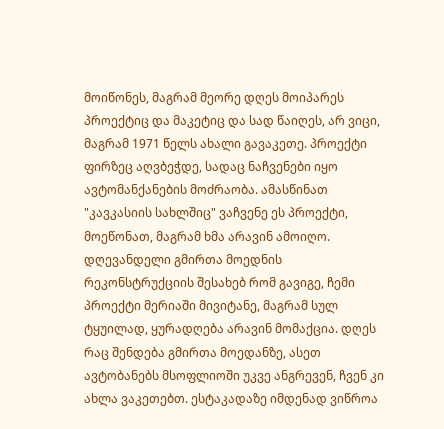მოიწონეს, მაგრამ მეორე დღეს მოიპარეს პროექტიც და მაკეტიც და სად წაიღეს, არ ვიცი, მაგრამ 1971 წელს ახალი გავაკეთე. პროექტი ფირზეც აღვბეჭდე, სადაც ნაჩვენები იყო ავტომანქანების მოძრაობა. ამასწინათ "კავკასიის სახლშიც" ვაჩვენე ეს პროექტი, მოეწონათ, მაგრამ ხმა არავინ ამოიღო. დღევანდელი გმირთა მოედნის რეკონსტრუქციის შესახებ რომ გავიგე, ჩემი პროექტი მერიაში მივიტანე, მაგრამ სულ ტყუილად, ყურადღება არავინ მომაქცია. დღეს რაც შენდება გმირთა მოედანზე, ასეთ ავტობანებს მსოფლიოში უკვე ანგრევენ, ჩვენ კი ახლა ვაკეთებთ. ესტაკადაზე იმდენად ვიწროა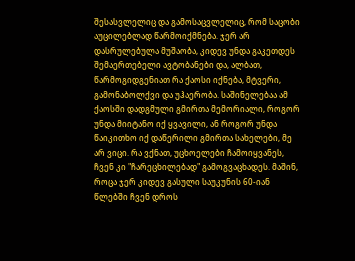შესასვლელიც და გამოსაცვლელიც, რომ საცობი აუცილებლად წარმოიქმნება. ჯერ არ დასრულებულა მუშაობა, კიდევ უნდა გაკეთდეს შემაერთებელი ავტობანები და, ალბათ, წარმოგიდგენიათ რა ქაოსი იქნება, მტვერი, გამონაბოლქვი და უჰაერობა. საშინელებაა ამ ქაოსში დადგმული გმირთა მემორიალი, როგორ უნდა მიიტანო იქ ყვავილი, ან როგორ უნდა წაიკითხო იქ დაწერილი გმირთა სახელები, მე არ ვიცი. რა ვქნათ, უცხოელები ჩამოიყვანეს, ჩვენ კი "ჩარეცხილებად" გამოგვაცხადეს. მაშინ, როცა ჯერ კიდევ გასული საუკუნის 60-იან წლებში ჩვენ დროს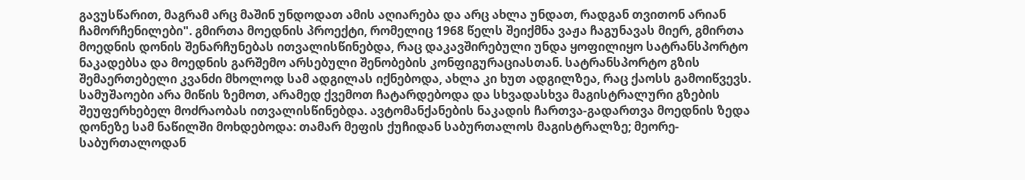გავუსწარით, მაგრამ არც მაშინ უნდოდათ ამის აღიარება და არც ახლა უნდათ, რადგან თვითონ არიან ჩამორჩენილები". გმირთა მოედნის პროექტი, რომელიც 1968 წელს შეიქმნა ვაჟა ჩაგუნავას მიერ, გმირთა მოედნის დონის შენარჩუნებას ითვალისწინებდა, რაც დაკავშირებული უნდა ყოფილიყო სატრანსპორტო ნაკადებსა და მოედნის გარშემო არსებული შენობების კონფიგურაციასთან. სატრანსპორტო გზის შემაერთებელი კვანძი მხოლოდ სამ ადგილას იქნებოდა, ახლა კი ხუთ ადგილზეა, რაც ქაოსს გამოიწვევს. სამუშაოები არა მიწის ზემოთ, არამედ ქვემოთ ჩატარდებოდა და სხვადასხვა მაგისტრალური გზების შეუფერხებელ მოძრაობას ითვალისწინებდა. ავტომანქანების ნაკადის ჩართვა-გადართვა მოედნის ზედა დონეზე სამ ნაწილში მოხდებოდა: თამარ მეფის ქუჩიდან საბურთალოს მაგისტრალზე; მეორე- საბურთალოდან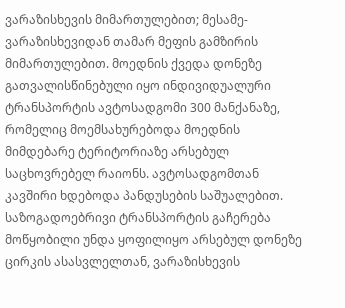ვარაზისხევის მიმართულებით; მესამე- ვარაზისხევიდან თამარ მეფის გამზირის მიმართულებით. მოედნის ქვედა დონეზე გათვალისწინებული იყო ინდივიდუალური ტრანსპორტის ავტოსადგომი 300 მანქანაზე, რომელიც მოემსახურებოდა მოედნის მიმდებარე ტერიტორიაზე არსებულ საცხოვრებელ რაიონს. ავტოსადგომთან კავშირი ხდებოდა პანდუსების საშუალებით. საზოგადოებრივი ტრანსპორტის გაჩერება მოწყობილი უნდა ყოფილიყო არსებულ დონეზე ცირკის ასასვლელთან, ვარაზისხევის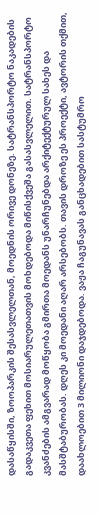დასაწყისში, ზოოპარკის შესასვლელთან, მოედნის ორივე დონეზე. სატრანსპორტო ნაკადების გადაკვეთა ფეხით მოსიარულეთათვის მოხდებოდა მიწისქვეშა გასასვლელით. სატრანსპორტო კვანძების ამგვარად მოწყობა გმირთა მოედანს უნარჩუნებდა არქიტექტურულ სახეს და მასშტაბურობას. დღეს კი მოედანი აღარ არსებობს. თავის დროზე ეს პროექტი, ავტორის თქმით, დაახლოებით 3 მილიონი დაჯდებოდა. ვაჟა ჩაგუნავას განცხადებით სასტუმრო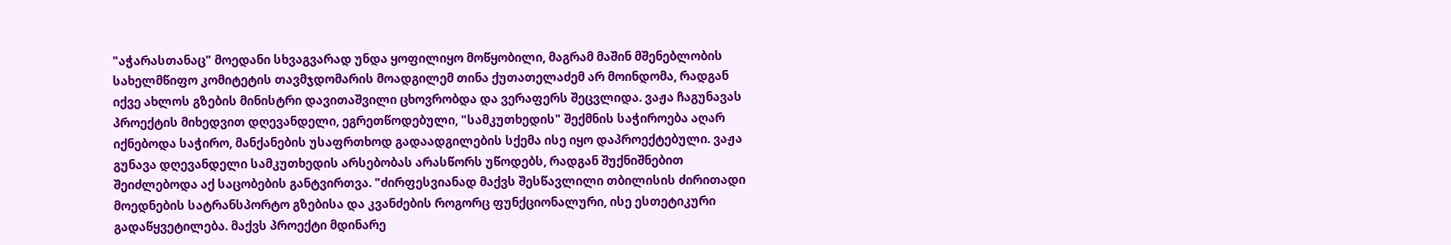"აჭარასთანაც" მოედანი სხვაგვარად უნდა ყოფილიყო მოწყობილი, მაგრამ მაშინ მშენებლობის სახელმწიფო კომიტეტის თავმჯდომარის მოადგილემ თინა ქუთათელაძემ არ მოინდომა, რადგან იქვე ახლოს გზების მინისტრი დავითაშვილი ცხოვრობდა და ვერაფერს შეცვლიდა. ვაჟა ჩაგუნავას პროექტის მიხედვით დღევანდელი, ეგრეთწოდებული, "სამკუთხედის" შექმნის საჭიროება აღარ იქნებოდა საჭირო, მანქანების უსაფრთხოდ გადაადგილების სქემა ისე იყო დაპროექტებული. ვაჟა გუნავა დღევანდელი სამკუთხედის არსებობას არასწორს უწოდებს, რადგან შუქნიშნებით შეიძლებოდა აქ საცობების განტვირთვა. "ძირფესვიანად მაქვს შესწავლილი თბილისის ძირითადი მოედნების სატრანსპორტო გზებისა და კვანძების როგორც ფუნქციონალური, ისე ესთეტიკური გადაწყვეტილება. მაქვს პროექტი მდინარე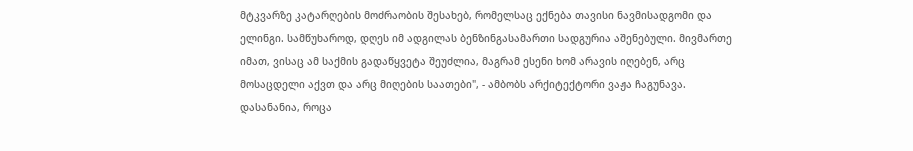მტკვარზე კატარღების მოძრაობის შესახებ, რომელსაც ექნება თავისი ნავმისადგომი და ელინგი. სამწუხაროდ, დღეს იმ ადგილას ბენზინგასამართი სადგურია აშენებული. მივმართე იმათ, ვისაც ამ საქმის გადაწყვეტა შეუძლია, მაგრამ ესენი ხომ არავის იღებენ, არც მოსაცდელი აქვთ და არც მიღების საათები", - ამბობს არქიტექტორი ვაჟა ჩაგუნავა. დასანანია, როცა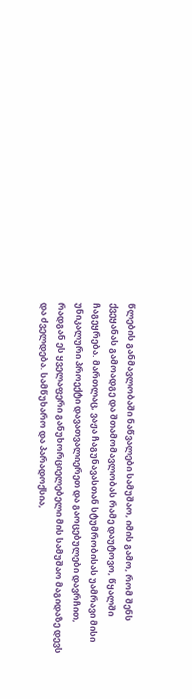წლების განმავლობაში ნაწვალები სამუშაო, იმის გამო, რომ შენს ქვეყანას გამოადგე და შთამომავლობას რამე დაუტოვო, წყალში ჩაგეყრება. მართლაც, ვაჟა ჩაგუნავასთან სტუმრობისას უამრავი მისი უნიკალური პროექტი დავათვალიერეთ და გაოცებულები დავრჩით, რადგან ეს ყველაფერი განუხორციელებელი მის სამუშაო მაგიდაზე დევს და ძველდება. სამწუხარო და პარადოქსია,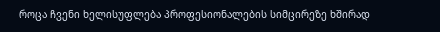როცა ჩვენი ხელისუფლება პროფესიონალების სიმცირეზე ხშირად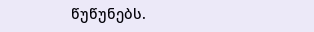წუწუნებს.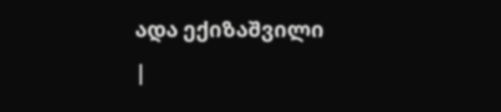ადა ექიზაშვილი
|